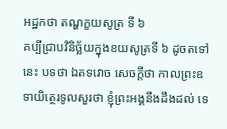អដ្ឋកថា តណ្ហក្ខយសូត្រ ទី ៦
គប្បីជ្រាបវិនិច្ឆ័យក្នុងខយសូត្រទី ៦ ដូចតទៅនេះ បទថា ឯតទវោច សេចក្តីថា កាលព្រះឧទាយិត្ថេរទូលសួរថា ខ្ញុំព្រះអង្គនឹងដឹងដល់ ទេ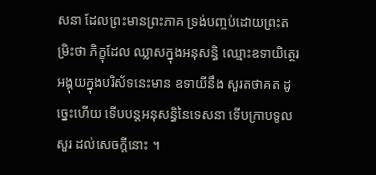សនា ដែលព្រះមានព្រះភាគ ទ្រង់បញ្ចប់ដោយព្រះតម្រិះថា ភិក្ខុដែល ឈ្លាសក្នុងអនុសន្ធិ ឈ្មោះឧទាយិត្ថេរ អង្គុយក្នុងបរិស័ទនេះមាន ឧទាយីនឹង សួរតថាគត ដូច្នេះហើយ ទើបបន្តអនុសន្ធិនៃទេសនា ទើបក្រាបទូលសួរ ដល់សេចក្តីនោះ ។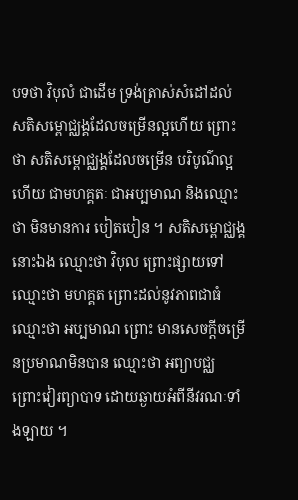បទថា វិបុលំ ជាដើម ទ្រង់ត្រាស់សំដៅដល់សតិសម្ពោជ្ឈង្គដែលចម្រើនល្អហើយ ព្រោះថា សតិសម្ពោជ្ឈង្គដែលចម្រើន បរិបូណ៌ល្អហើយ ជាមហគ្គតៈ ជាអប្បមាណ និងឈ្មោះថា មិនមានការ បៀតបៀន ។ សតិសម្ពោជ្ឈង្គនោះឯង ឈ្មោះថា វិបុល ព្រោះផ្សាយទៅ ឈ្មោះថា មហគ្គត ព្រោះដល់នូវភាពជាធំ ឈ្មោះថា អប្បមាណ ព្រោះ មានសេចក្តីចម្រើនប្រមាណមិនបាន ឈ្មោះថា អព្យាបជ្ឈ ព្រោះវៀរព្យាបាទ ដោយឆ្ងាយអំពីនីវរណៈទាំងឡាយ ។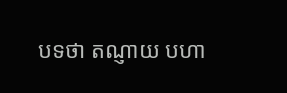បទថា តណ្ញាយ បហា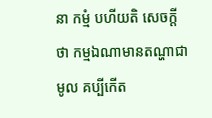នា កម្មំ បហីយតិ សេចក្តីថា កម្មឯណាមានតណ្ហាជាមូល គប្បីកើត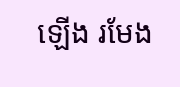ឡើង រមែង